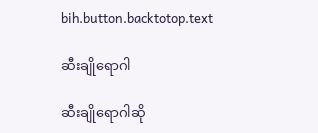bih.button.backtotop.text

ဆီးချိုရောဂါ

ဆီးချိုရောဂါဆို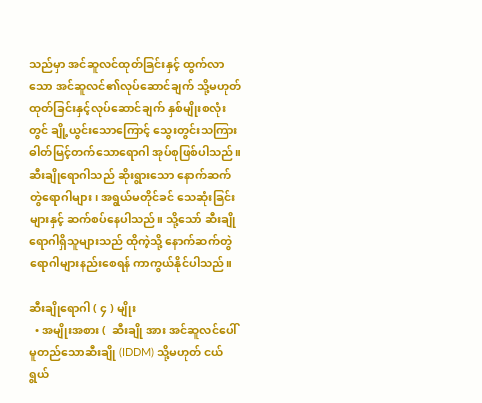သည်မှာ အင်ဆူလင်ထုတ်ခြင်းနှင့် ထွက်လာသော အင်ဆူလင်၏လုပ်ဆောင်ချက် သို့မဟုတ် ထုတ်ခြင်းနှင့်လုပ်ဆောင်ချက် နှစ်မျိုးစလုံးတွင် ချို့ယွင်းသောကြောင့် သွေးတွင်းသကြားဓါတ်မြင့်တက်သောရောဂါ အုပ်စုဖြစ်ပါသည်။ ဆီးချိုရောဂါသည် ဆိုးရွားသော နောက်ဆက်တွဲရောဂါများ၊ အရွယ်မတိုင်ခင် သေဆုံးခြင်းများနှင့် ဆက်စပ်နေပါသည်။ သို့သော် ဆီးချိုရောဂါရှိသူများသည် ထိုကဲ့သို့ နောက်ဆက်တွဲရောဂါများနည်းစေရန် ကာကွယ်နိုင်ပါသည်။

ဆီးချိုရောဂါ ( ၄ ) မျိုး
  • အမျိုးအစား (  ဆီးချို အား အင်ဆူလင်ပေါ်မူတည်သောဆီးချို (IDDM) သို့မဟုတ် ငယ်ရွယ်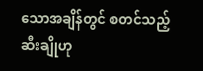သောအချိန်တွင် စတင်သည့်ဆီးချိုဟု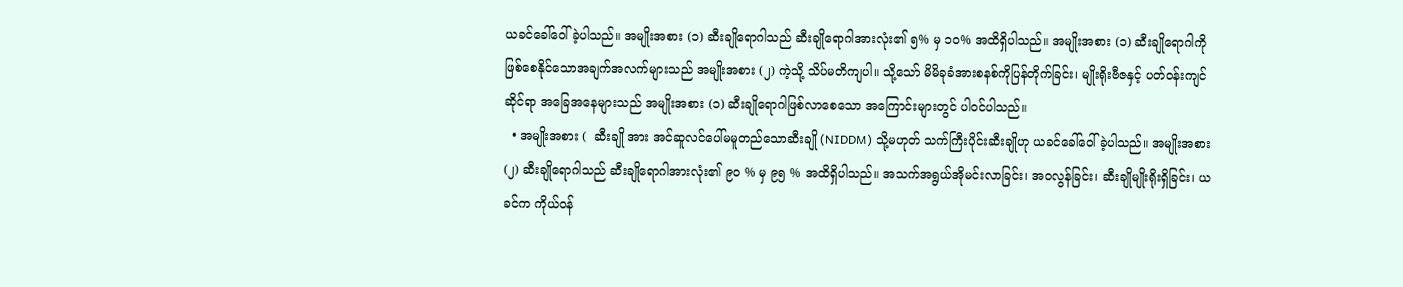ယခင်ခေါ်ဝေါ်ခဲ့ပါသည်။ အမျိုးအစား (၁) ဆီးချိုရောဂါသည် ဆီးချိုရောဂါအားလုံး၏ ၅% မှ ၁၀% အထိရှိပါသည်။ အမျိုးအစား (၁) ဆီးချိုရောဂါကို ဖြစ်စေနိုင်သောအချက်အလက်များသည် အမျိုးအစား (၂) ကဲ့သို့ သိပ်မတိကျပါ။ သို့သော် မိမိခုခံအားစနစ်ကိုပြန်တိုက်ခြင်း၊ မျိုးရိုးဗီဇနှင့် ပတ်ဝန်းကျင်ဆိုင်ရာ အခြေအနေများသည် အမျိုးအစား (၁) ဆီးချိုရောဂါဖြစ်လာစေသော အကြောင်းများတွင် ပါဝင်ပါသည်။
  • အမျိုးအစား (  ဆီးချို အား အင်ဆူလင်ပေါ်မမူတည်သောဆီးချို (NIDDM) သို့မဟုတ် သက်ကြီးပိုင်းဆီးချိုဟု ယခင်ခေါ်ဝေါ်ခဲ့ပါသည်။ အမျိုးအစား (၂) ဆီးချိုရောဂါသည် ဆီးချိုရောဂါအားလုံး၏ ၉၀ % မှ ၉၅ % အထိရှိပါသည်။ အသက်အရွယ်အိုမင်းလာခြင်း၊ အဝလွန်ခြင်း၊ ဆီးချိုမျိုးရိုးရှိခြင်း၊ ယခင်က ကိုယ်ဝန်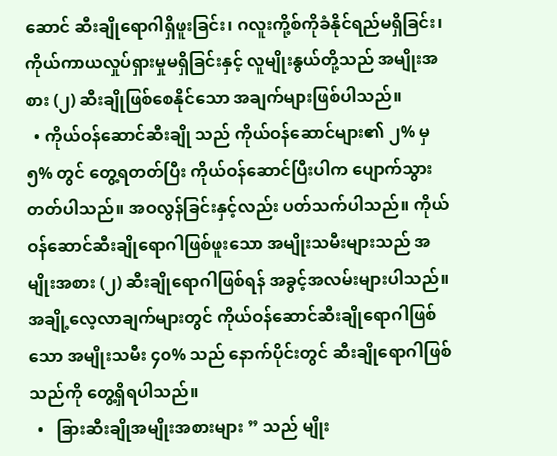ဆောင် ဆီးချိုရောဂါရှိဖူးခြင်း၊ ဂလူးကို့စ်ကိုခံနိုင်ရည်မရှိခြင်း၊ ကိုယ်ကာယလှုပ်ရှားမှုမရှိခြင်းနှင့် လူမျိုးနွယ်တို့သည် အမျိုးအစား (၂) ဆီးချိုဖြစ်စေနိုင်သော အချက်များဖြစ်ပါသည်။
  • ကိုယ်ဝန်ဆောင်ဆီးချို သည် ကိုယ်ဝန်ဆောင်များ၏ ၂% မှ ၅% တွင် တွေ့ရတတ်ပြီး ကိုယ်ဝန်ဆောင်ပြီးပါက ပျောက်သွားတတ်ပါသည်။ အဝလွန်ခြင်းနှင့်လည်း ပတ်သက်ပါသည်။ ကိုယ်ဝန်ဆောင်ဆီးချိုရောဂါဖြစ်ဖူးသော အမျိုးသမီးများသည် အမျိုးအစား (၂) ဆီးချိုရောဂါဖြစ်ရန် အခွင့်အလမ်းများပါသည်။ အချို့လေ့လာချက်များတွင် ကိုယ်ဝန်ဆောင်ဆီးချိုရောဂါဖြစ်သော အမျိုးသမီး ၄၀% သည် နောက်ပိုင်းတွင် ဆီးချိုရောဂါဖြစ်သည်ကို တွေ့ရှိရပါသည်။
  •   ခြားဆီးချိုအမျိုးအစားများ ” သည် မျိုး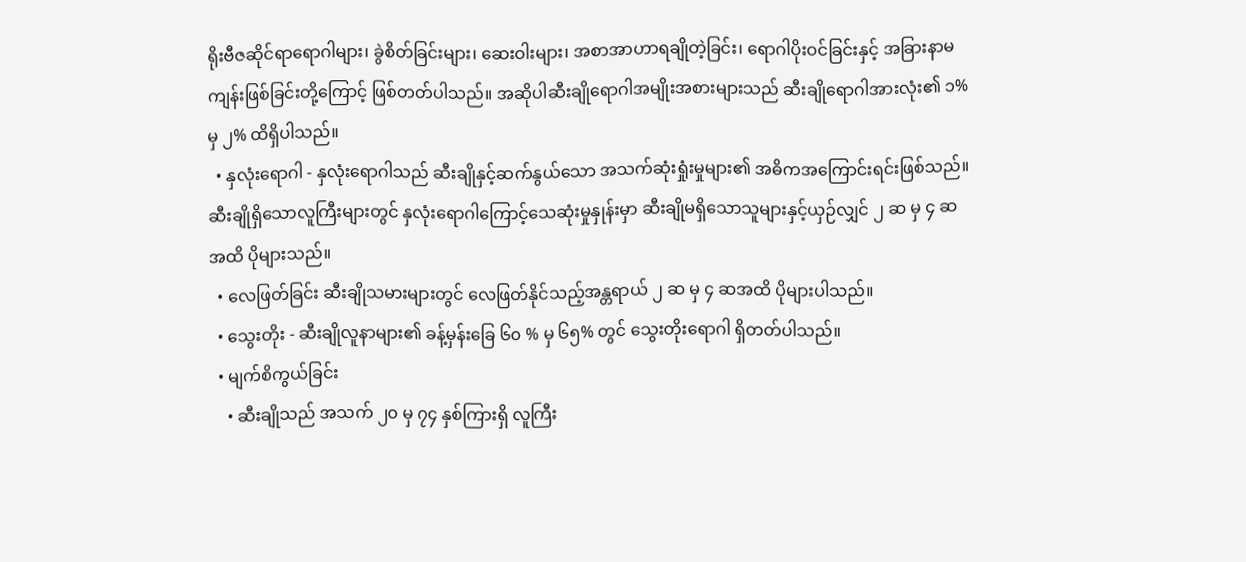ရိုးဗီဇဆိုင်ရာရောဂါများ၊ ခွဲစိတ်ခြင်းများ၊ ဆေးဝါးများ၊ အစာအာဟာရချိုတဲ့ခြင်း၊ ရောဂါပိုးဝင်ခြင်းနှင့် အခြားနာမကျန်းဖြစ်ခြင်းတို့ကြောင့် ဖြစ်တတ်ပါသည်။ အဆိုပါဆီးချိုရောဂါအမျိုးအစားများသည် ဆီးချိုရောဂါအားလုံး၏ ၁% မှ ၂% ထိရှိပါသည်။
  • နှလုံးရောဂါ - နှလုံးရောဂါသည် ဆီးချိုနှင့်ဆက်နွယ်သော အသက်ဆုံးရှုံးမှုများ၏ အဓိကအကြောင်းရင်းဖြစ်သည်။ ဆီးချိုရှိသောလူကြီးများတွင် နှလုံးရောဂါကြောင့်သေဆုံးမှုနှုန်းမှာ ဆီးချိုမရှိသောသူများနှင့်ယှဉ်လျှင် ၂ ဆ မှ ၄ ဆအထိ ပိုများသည်။
  • လေဖြတ်ခြင်း ဆီးချိုသမားများတွင် လေဖြတ်နိုင်သည့်အန္တရာယ် ၂ ဆ မှ ၄ ဆအထိ ပိုများပါသည်။
  • သွေးတိုး - ဆီးချိုလူနာများ၏ ခန့်မှန်းခြေ ၆၀ % မှ ၆၅% တွင် သွေးတိုးရောဂါ ရှိတတ်ပါသည်။
  • မျက်စိကွယ်ခြင်း
    • ဆီးချိုသည် အသက် ၂၀ မှ ၇၄ နှစ်ကြားရှိ လူကြီး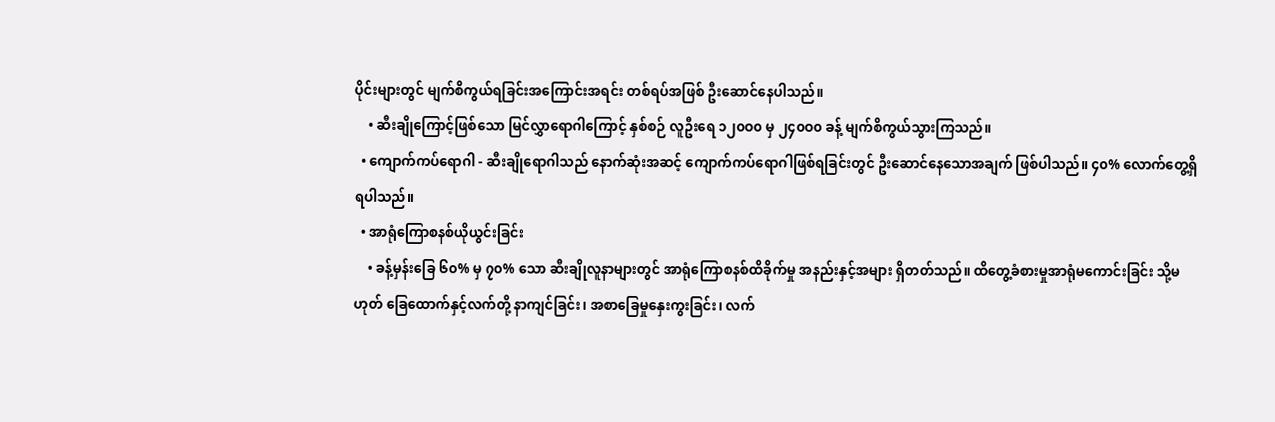ပိုင်းများတွင် မျက်စိကွယ်ရခြင်းအကြောင်းအရင်း တစ်ရပ်အဖြစ် ဦးဆောင်နေပါသည်။
    • ဆီးချိုကြောင့်ဖြစ်သော မြင်လွှာရောဂါကြောင့် နှစ်စဉ် လူဦးရေ ၁၂၀ဝ၀ မှ ၂၄၀ဝ၀ ခန့် မျက်စိကွယ်သွားကြသည်။
  • ကျောက်ကပ်ရောဂါ - ဆီးချိုရောဂါသည် နောက်ဆုံးအဆင့် ကျောက်ကပ်ရောဂါဖြစ်ရခြင်းတွင် ဦးဆောင်နေသောအချက် ဖြစ်ပါသည်။ ၄၀% လောက်တွေ့ရှိရပါသည်။
  • အာရုံကြောစနစ်ယိုယွင်းခြင်း
    • ခန့်မှန်းခြေ ၆၀% မှ ၇၀% သော ဆီးချိုလူနာများတွင် အာရုံကြောစနစ်ထိခိုက်မှု အနည်းနှင့်အများ ရှိတတ်သည်။ ထိတွေ့ခံစားမှုအာရုံမကောင်းခြင်း သို့မဟုတ် ခြေထောက်နှင့်လက်တို့ နာကျင်ခြင်း၊ အစာခြေမှုနှေးကွးခြင်း၊ လက်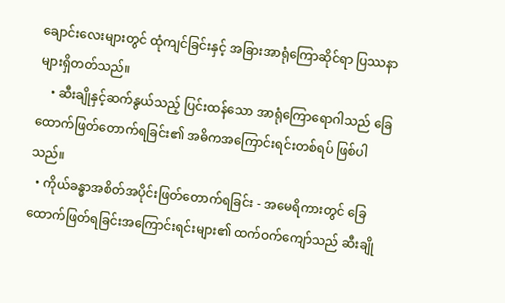ချောင်းလေးများတွင် ထုံကျင်ခြင်းနှင့် အခြားအာရုံကြောဆိုင်ရာ ပြဿနာများရှိတတ်သည်။
    • ဆီးချိုနှင့်ဆက်နွယ်သည့် ပြင်းထန်သော အာရုံကြောရောဂါသည် ခြေထောက်ဖြတ်တောက်ရခြင်း၏ အဓိကအကြောင်းရင်းတစ်ရပ် ဖြစ်ပါသည်။
  • ကိုယ်ခန္ဓာအစိတ်အပိုင်းဖြတ်တောက်ရခြင်း - အမေရိကားတွင် ခြေထောက်ဖြတ်ရခြင်းအကြောင်းရင်းများ၏ ထက်ဝက်ကျော်သည် ဆီးချို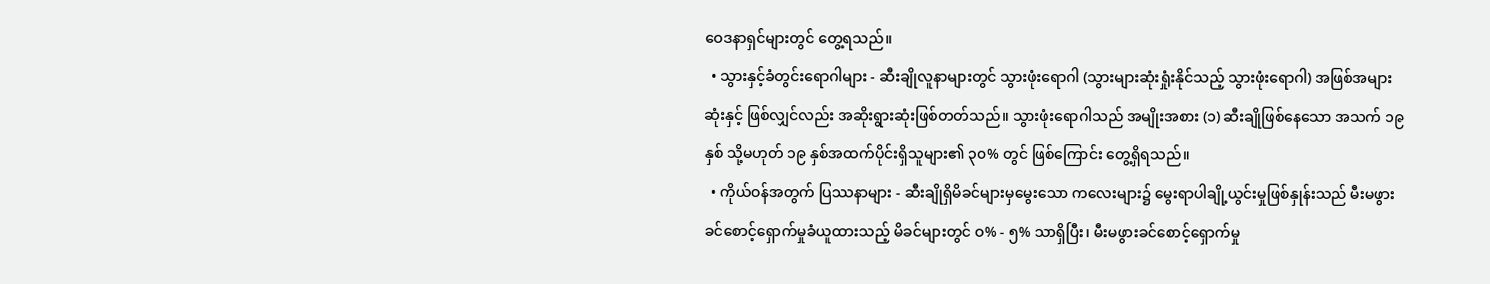ဝေဒနာရှင်များတွင် တွေ့ရသည်။
  • သွားနှင့်ခံတွင်းရောဂါများ - ဆီးချိုလူနာများတွင် သွားဖုံးရောဂါ (သွားများဆုံးရှုံးနိုင်သည့် သွားဖုံးရောဂါ) အဖြစ်အများဆုံးနှင့် ဖြစ်လျှင်လည်း အဆိုးရွားဆုံးဖြစ်တတ်သည်။ သွားဖုံးရောဂါသည် အမျိုးအစား (၁) ဆီးချိုဖြစ်နေသော အသက် ၁၉ နှစ် သို့မဟုတ် ၁၉ နှစ်အထက်ပိုင်းရှိသူများ၏ ၃၀% တွင် ဖြစ်ကြောင်း တွေ့ရှိရသည်။
  • ကိုယ်ဝန်အတွက် ပြဿနာများ - ဆီးချိုရှိမိခင်များမှမွေးသော ကလေးများ၌ မွေးရာပါချို့ယွင်းမှုဖြစ်နှုန်းသည် မီးမဖွားခင်စောင့်ရှောက်မှုခံယူထားသည့် မိခင်များတွင် ဝ% - ၅% သာရှိပြီး၊ မီးမဖွားခင်စောင့်ရှောက်မှု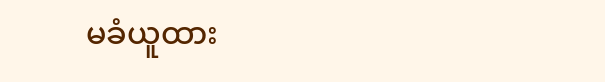မခံယူထား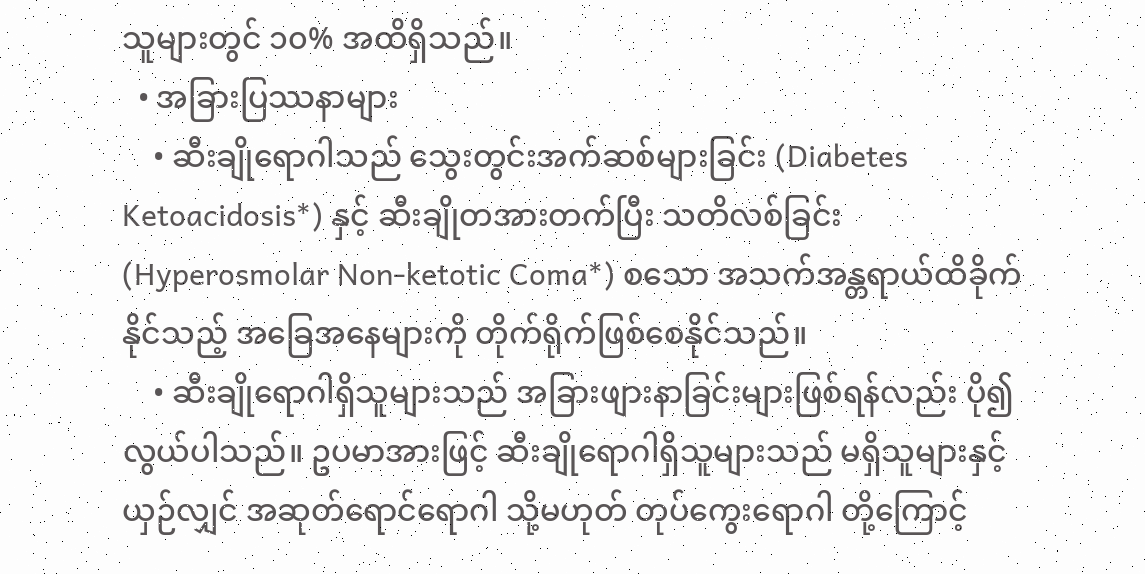သူများတွင် ၁၀% အထိရှိသည်။
  • အခြားပြဿနာများ
    • ဆီးချိုရောဂါသည် သွေးတွင်းအက်ဆစ်များခြင်း (Diabetes Ketoacidosis*) နှင့် ဆီးချိုတအားတက်ပြီး သတိလစ်ခြင်း (Hyperosmolar Non-ketotic Coma*) စသော အသက်အန္တရာယ်ထိခိုက်နိုင်သည့် အခြေအနေများကို တိုက်ရိုက်ဖြစ်စေနိုင်သည်။
    • ဆီးချိုရောဂါရှိသူများသည် အခြားဖျားနာခြင်းများဖြစ်ရန်လည်း ပို၍လွယ်ပါသည်။ ဥပမာအားဖြင့် ဆီးချိုရောဂါရှိသူများသည် မရှိသူများနှင့်ယှဉ်လျှင် အဆုတ်ရောင်ရောဂါ သို့မဟုတ် တုပ်ကွေးရောဂါ တို့ကြောင့်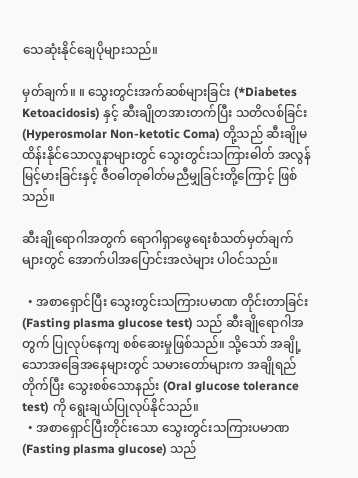သေဆုံးနိုင်ချေပိုများသည်။

မှတ်ချက်။ ။ သွေးတွင်းအက်ဆစ်များခြင်း (*Diabetes Ketoacidosis) နှင့် ဆီးချိုတအားတက်ပြီး သတိလစ်ခြင်း (Hyperosmolar Non-ketotic Coma) တို့သည် ဆီးချိုမထိန်းနိုင်သောလူနာများတွင် သွေးတွင်းသကြားဓါတ် အလွန်မြင့်မားခြင်းနှင့် ဇီဝဓါတုဓါတ်မညီမျှခြင်းတို့ကြောင့် ဖြစ်သည်။

ဆီးချိုရောဂါအတွက် ရောဂါရှာဖွေရေးစံသတ်မှတ်ချက်များတွင် အောက်ပါအပြောင်းအလဲများ ပါဝင်သည်။

  • အစာရှောင်ပြီး သွေးတွင်းသကြားပမာဏ တိုင်းတာခြင်း (Fasting plasma glucose test) သည် ဆီးချိုရောဂါအတွက် ပြုလုပ်နေကျ စစ်ဆေးမှုဖြစ်သည်။ သို့သော် အချို့သောအခြေအနေများတွင် သမားတော်များက အချိုရည်တိုက်ပြီး သွေးစစ်သောနည်း (Oral glucose tolerance test) ကို ရွေးချယ်ပြုလုပ်နိုင်သည်။
  • အစာရှောင်ပြီးတိုင်းသော သွေးတွင်းသကြားပမာဏ (Fasting plasma glucose) သည်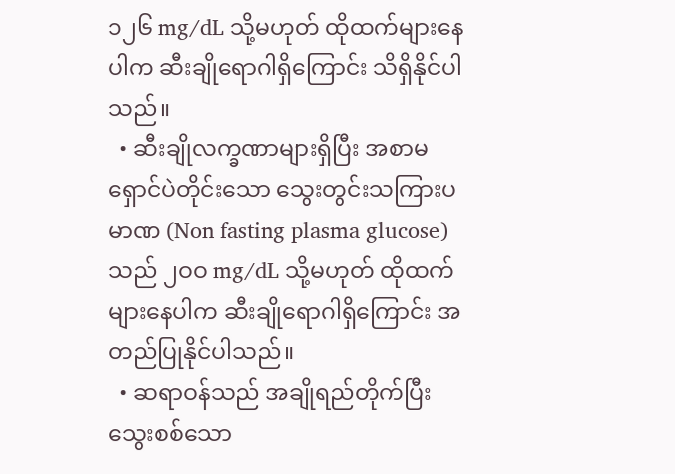၁၂၆ mg/dL သို့မဟုတ် ထိုထက်များနေပါက ဆီးချိုရောဂါရှိကြောင်း သိရှိနိုင်ပါသည်။
  • ဆီးချိုလက္ခဏာများရှိပြီး အစာမရှောင်ပဲတိုင်းသော သွေးတွင်းသကြားပမာဏ (Non fasting plasma glucose) သည် ၂ဝဝ mg/dL သို့မဟုတ် ထိုထက်များနေပါက ဆီးချိုရောဂါရှိကြောင်း အတည်ပြုနိုင်ပါသည်။
  • ဆရာဝန်သည် အချိုရည်တိုက်ပြီး သွေးစစ်သော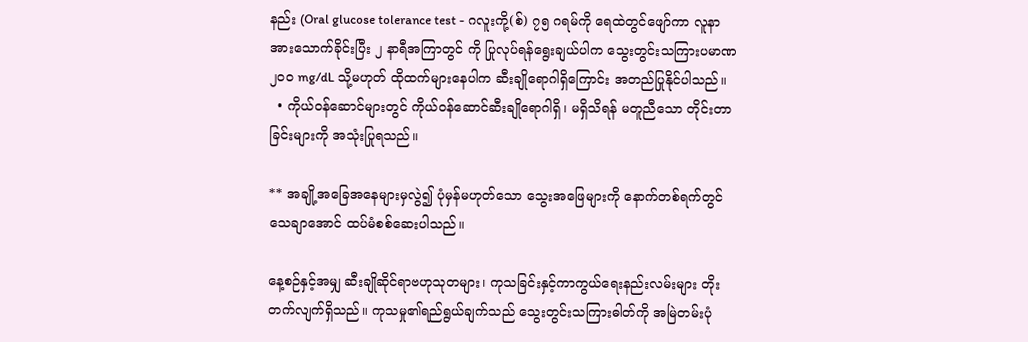နည်း (Oral glucose tolerance test - ဂလူးကို့(စ်) ၇၅ ဂရမ်ကို ရေထဲတွင်ဖျော်ကာ လူနာအားသောက်ခိုင်းပြီး ၂ နာရီအကြာတွင် ကို ပြုလုပ်ရန်ရွေးချယ်ပါက သွေးတွင်းသကြားပမာဏ ၂ဝဝ mg/dL သို့မဟုတ် ထိုထက်များနေပါက ဆီးချိုရောဂါရှိကြောင်း အတည်ပြုနိုင်ပါသည်။
  • ကိုယ်ဝန်ဆောင်များတွင် ကိုယ်ဝန်ဆောင်ဆီးချိုရောဂါရှိ၊ မရှိသိရန် မတူညီသော တိုင်းတာခြင်းများကို အသုံးပြုရသည်။

** အချို့အခြေအနေများမှလွဲ၍ ပုံမှန်မဟုတ်သော သွေးအဖြေများကို နောက်တစ်ရက်တွင် သေချာအောင် ထပ်မံစစ်ဆေးပါသည်။

နေ့စဉ်နှင့်အမျှ ဆီးချိုဆိုင်ရာဗဟုသုတများ၊ ကုသခြင်းနှင့်ကာကွယ်ရေးနည်းလမ်းများ တိုးတက်လျက်ရှိသည်။ ကုသမှု၏ရည်ရွယ်ချက်သည် သွေးတွင်းသကြားဓါတ်ကို အမြဲတမ်းပုံ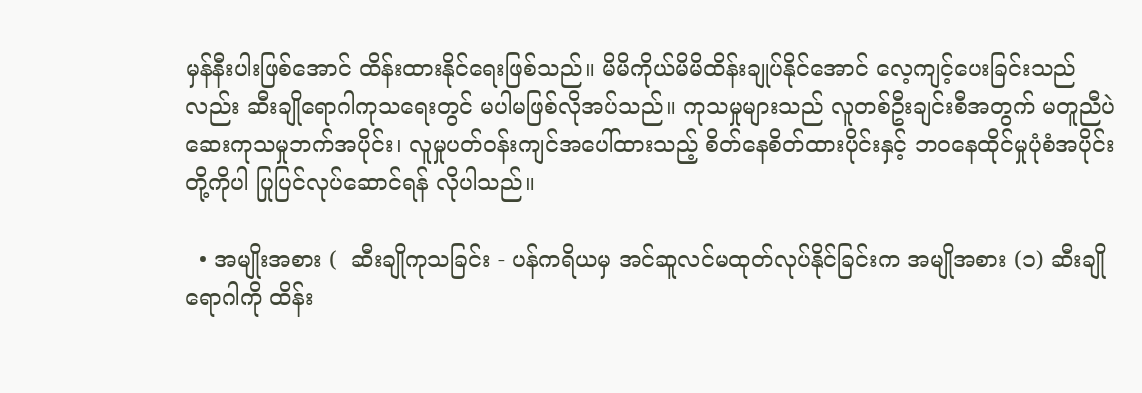မှန်နီးပါးဖြစ်အောင် ထိန်းထားနိုင်ရေးဖြစ်သည်။ မိမိကိုယ်မိမိထိန်းချုပ်နိုင်အောင် လေ့ကျင့်ပေးခြင်းသည်လည်း ဆီးချိုရောဂါကုသရေးတွင် မပါမဖြစ်လိုအပ်သည်။ ကုသမှုများသည် လူတစ်ဦးချင်းစီအတွက် မတူညီပဲ ဆေးကုသမှုဘက်အပိုင်း၊ လူမှုပတ်ဝန်းကျင်အပေါ်ထားသည့် စိတ်နေစိတ်ထားပိုင်းနှင့် ဘဝနေထိုင်မှုပုံစံအပိုင်းတို့ကိုပါ ပြုပြင်လုပ်ဆောင်ရန် လိုပါသည်။

  • အမျိုးအစား (  ဆီးချိုကုသခြင်း - ပန်ကရိယမှ အင်ဆူလင်မထုတ်လုပ်နိုင်ခြင်းက အမျိုအစား (၁) ဆီးချိုရောဂါကို ထိန်း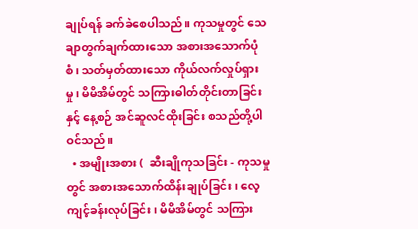ချုပ်ရန် ခက်ခဲစေပါသည်။ ကုသမှုတွင် သေချာတွက်ချက်ထားသော အစားအသောက်ပုံစံ၊ သတ်မှတ်ထားသော ကိုယ်လက်လှုပ်ရှားမှု၊ မိမိအိမ်တွင် သကြားဓါတ်တိုင်းတာခြင်းနှင့် နေ့စဉ် အင်ဆူလင်ထိုးခြင်း စသည်တို့ပါဝင်သည်။
  • အမျိုးအစား (  ဆီးချိုကုသခြင်း - ကုသမှုတွင် အစားအသောက်ထိန်းချုပ်ခြင်း၊ လေ့ကျင့်ခန်းလုပ်ခြင်း၊ မိမိအိမ်တွင် သကြား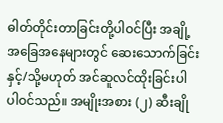ဓါတ်တိုင်းတာခြင်းတို့ပါဝင်ပြီး အချို့အခြေအနေများတွင် ဆေးသောက်ခြင်း နှင့်/သို့မဟုတ် အင်ဆူလင်ထိုးခြင်းပါ ပါဝင်သည်။ အမျိုးအစား (၂) ဆီးချို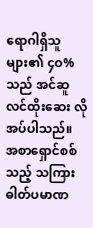ရောဂါရှိသူများ၏ ၄ဝ% သည် အင်ဆူလင်ထိုးဆေး လိုအပ်ပါသည်။
အစာရှောင်စစ်သည့် သကြားဓါတ်ပမာဏ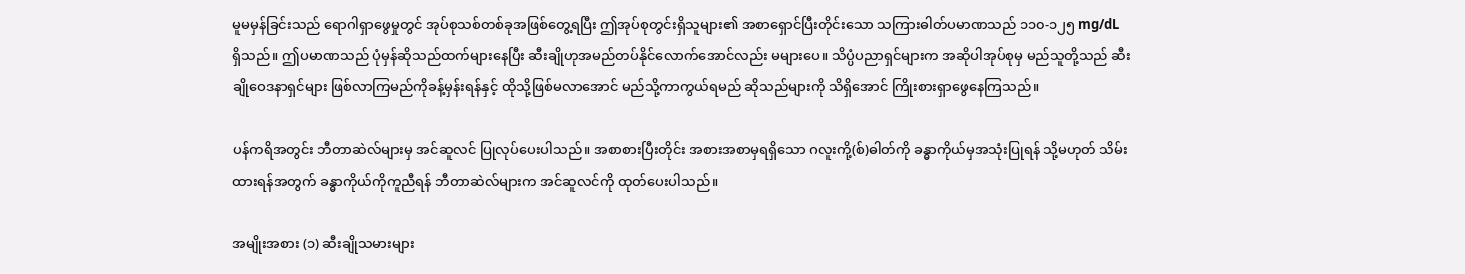မူမမှန်ခြင်းသည် ရောဂါရှာဖွေမှုတွင် အုပ်စုသစ်တစ်ခုအဖြစ်တွေ့ရပြီး ဤအုပ်စုတွင်းရှိသူများ၏ အစာရှောင်ပြီးတိုင်းသော သကြားဓါတ်ပမာဏသည် ၁၁၀-၁၂၅ mg/dL ရှိသည်။ ဤပမာဏသည် ပုံမှန်ဆိုသည်ထက်များနေပြီး ဆီးချိုဟုအမည်တပ်နိုင်လောက်အောင်လည်း မများပေ။ သိပ္ပံပညာရှင်များက အဆိုပါအုပ်စုမှ မည်သူတို့သည် ဆီးချိုဝေဒနာရှင်များ ဖြစ်လာကြမည်ကိုခန့်မှန်းရန်နှင့် ထိုသို့ဖြစ်မလာအောင် မည်သို့ကာကွယ်ရမည် ဆိုသည်များကို သိရှိအောင် ကြိုးစားရှာဖွေနေကြသည်။

ပန်ကရိအတွင်း ဘီတာဆဲလ်များမှ အင်ဆူလင် ပြုလုပ်ပေးပါသည်။ အစာစားပြီးတိုင်း အစားအစာမှရရှိသော ဂလူးကို့(စ်)ဓါတ်ကို ခန္ဓာကိုယ်မှအသုံးပြုရန် သို့မဟုတ် သိမ်းထားရန်အတွက် ခန္ဓာကိုယ်ကိုကူညီရန် ဘီတာဆဲလ်များက အင်ဆူလင်ကို ထုတ်ပေးပါသည်။

အမျိုးအစား (၁) ဆီးချိုသမားများ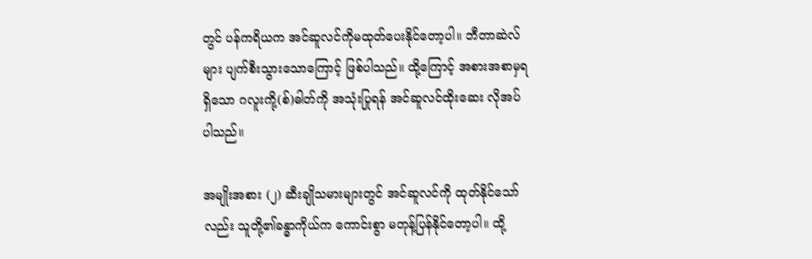တွင် ပန်ကရိယက အင်ဆူလင်ကိုမထုတ်ပေးနိုင်တော့ပါ။ ဘီတာဆဲလ်များ ပျက်စီးသွားသောကြောင့် ဖြစ်ပါသည်။ ထို့ကြောင့် အစားအစာမှရရှိသော ဂလူးကို့(စ်)ဓါတ်ကို အသုံးပြုရန် အင်ဆူလင်ထိုးဆေး လိုအပ်ပါသည်။

အမျိုးအစား (၂) ဆီးချိုသမားများတွင် အင်ဆူလင်ကို ထုတ်နိုင်သော်လည်း သူတို့၏ခန္ဓာကိုယ်က ကောင်းစွာ မတုန့်ပြန်နိုင်တော့ပါ။ ထို့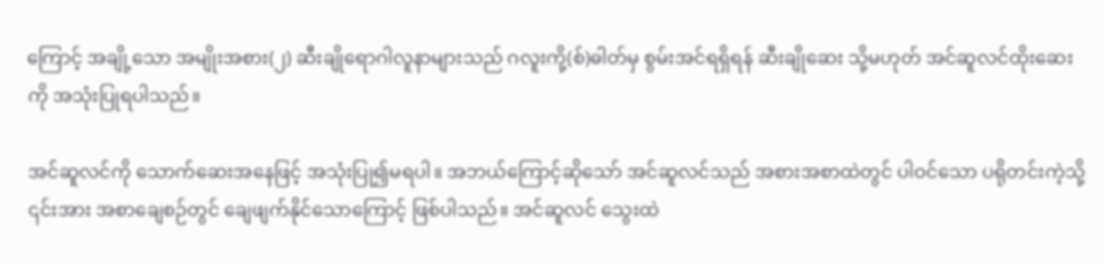ကြောင့် အချို့သော အမျိုးအစား(၂) ဆီးချိုရောဂါလူနာများသည် ဂလူးကို့(စ်)ဓါတ်မှ စွမ်းအင်ရရှိရန် ဆီးချိုဆေး သို့မဟုတ် အင်ဆူလင်ထိုးဆေးကို အသုံးပြုရပါသည်။

အင်ဆူလင်ကို သောက်ဆေးအနေဖြင့် အသုံးပြု၍မရပါ။ အဘယ်ကြောင့်ဆိုသော် အင်ဆူလင်သည် အစားအစာထဲတွင် ပါဝင်သော ပရိုတင်းကဲ့သို့ ၎င်းအား အစာချေစဉ်တွင် ချေဖျက်နိုင်သောကြောင့် ဖြစ်ပါသည်။ အင်ဆူလင် သွေးထဲ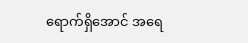ရောက်ရှိအောင် အရေ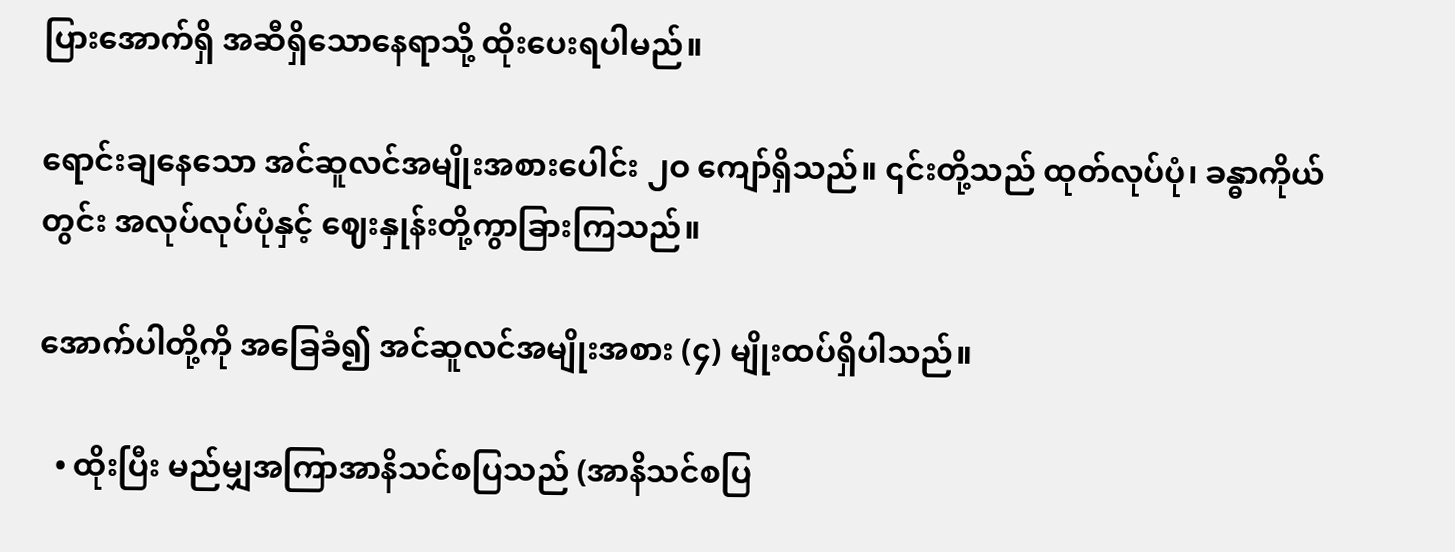ပြားအောက်ရှိ အဆီရှိသောနေရာသို့ ထိုးပေးရပါမည်။

ရောင်းချနေသော အင်ဆူလင်အမျိုးအစားပေါင်း ၂ဝ ကျော်ရှိသည်။ ၎င်းတို့သည် ထုတ်လုပ်ပုံ၊ ခန္ဓာကိုယ်တွင်း အလုပ်လုပ်ပုံနှင့် ဈေးနှုန်းတို့ကွာခြားကြသည်။

အောက်ပါတို့ကို အခြေခံ၍ အင်ဆူလင်အမျိုးအစား (၄) မျိုးထပ်ရှိပါသည်။

  • ထိုးပြီး မည်မျှအကြာအာနိသင်စပြသည် (အာနိသင်စပြ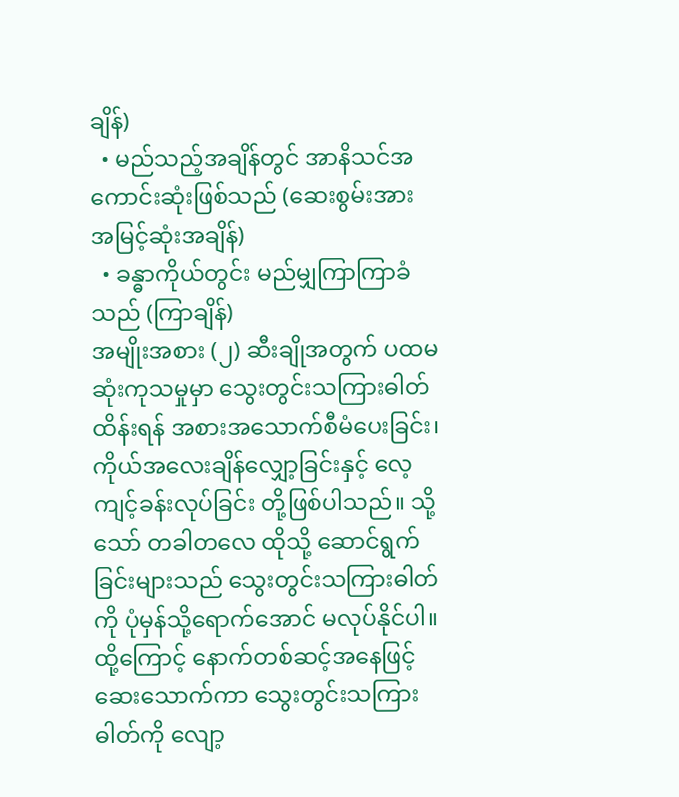ချိန်)
  • မည်သည့်အချိန်တွင် အာနိသင်အကောင်းဆုံးဖြစ်သည် (ဆေးစွမ်းအားအမြင့်ဆုံးအချိန်)
  • ခန္ဓာကိုယ်တွင်း မည်မျှကြာကြာခံသည် (ကြာချိန်)
အမျိုးအစား (၂) ဆီးချိုအတွက် ပထမဆုံးကုသမှုမှာ သွေးတွင်းသကြားဓါတ်ထိန်းရန် အစားအသောက်စီမံပေးခြင်း၊ ကိုယ်အလေးချိန်လျှော့ခြင်းနှင့် လေ့ကျင့်ခန်းလုပ်ခြင်း တို့ဖြစ်ပါသည်။ သို့သော် တခါတလေ ထိုသို့ ဆောင်ရွက်ခြင်းများသည် သွေးတွင်းသကြားဓါတ်ကို ပုံမှန်သို့ရောက်အောင် မလုပ်နိုင်ပါ။ ထို့ကြောင့် နောက်တစ်ဆင့်အနေဖြင့် ဆေးသောက်ကာ သွေးတွင်းသကြားဓါတ်ကို လျော့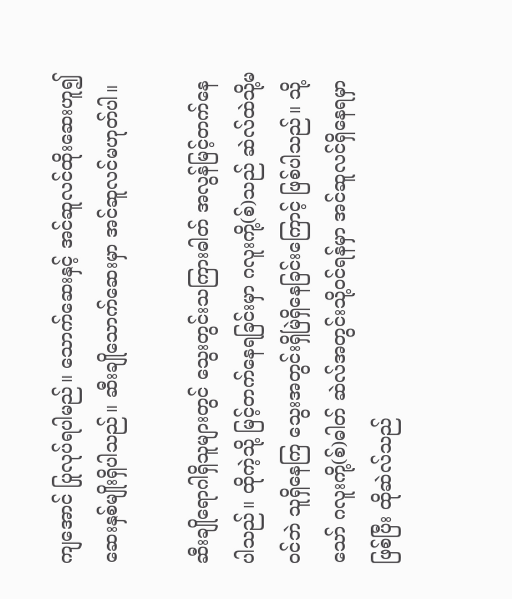ကျအောင် ပြုလုပ်ရပါမည်။ သောက်ဆေးနှင့် အင်ဆူလင်ထိုးဆေးဟူ၍ ဆေးနှစ်မျိုးရှိပါသည်။ ဆီးချိုသောက်ဆေးမှာ အင်ဆူလင်မဟုတ်ပါ။

ဆီးချိုရောဂါရှိသူများတွင် သွေးတွင်းသကြားဓါတ် အလွန်မြင့်တက်နေပါသည်။ ထိုကဲ့သို့ မြင့်တက်နေရခြင်းမှာ ဂလူးကို့(စ်)သည် ဆဲလ်ထဲသို့မဝင်ဘဲ သူရှိနေကြ သွေးအတွင်းရှိမြဲရှိနေခြင်းကြောင့် ဖြစ်ပါသည်။ သို့သော် ဂလူးကို့(စ်)ဓါတ် ဆဲလ်အတွင်းသို့ဝင်ရန်မှာ အင်ဆူလင်ရှိနေရမှာဖြစ်ပြီး ထိုဆဲလ်သည်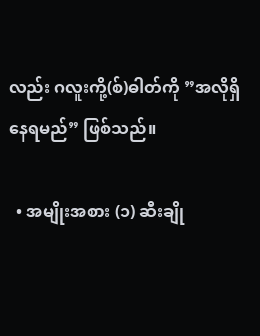လည်း ဂလူးကို့(စ်)ဓါတ်ကို ”အလိုရှိနေရမည်” ဖြစ်သည်။

  • အမျိုးအစား (၁) ဆီးချို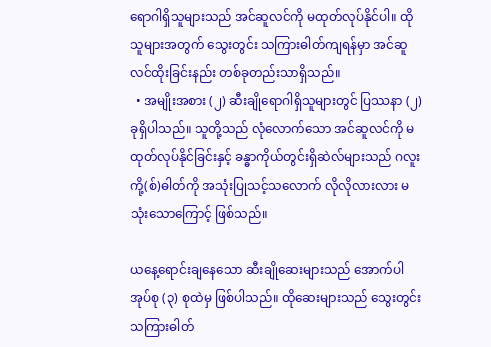ရောဂါရှိသူများသည် အင်ဆူလင်ကို မထုတ်လုပ်နိုင်ပါ။ ထိုသူများအတွက် သွေးတွင်း သကြားဓါတ်ကျရန်မှာ အင်ဆူလင်ထိုးခြင်းနည်း တစ်ခုတည်းသာရှိသည်။
  • အမျိုးအစား (၂) ဆီးချိုရောဂါရှိသူများတွင် ပြဿနာ (၂) ခုရှိပါသည်။ သူတို့သည် လုံလောက်သော အင်ဆူလင်ကို မထုတ်လုပ်နိုင်ခြင်းနှင့် ခန္ဓာကိုယ်တွင်းရှိဆဲလ်များသည် ဂလူးကို့(စ်)ဓါတ်ကို အသုံးပြုသင့်သလောက် လိုလိုလားလား မသုံးသောကြောင့် ဖြစ်သည်။

ယနေ့ရောင်းချနေသော ဆီးချိုဆေးများသည် အောက်ပါ အုပ်စု (၃) စုထဲမှ ဖြစ်ပါသည်။ ထိုဆေးများသည် သွေးတွင်းသကြားဓါတ်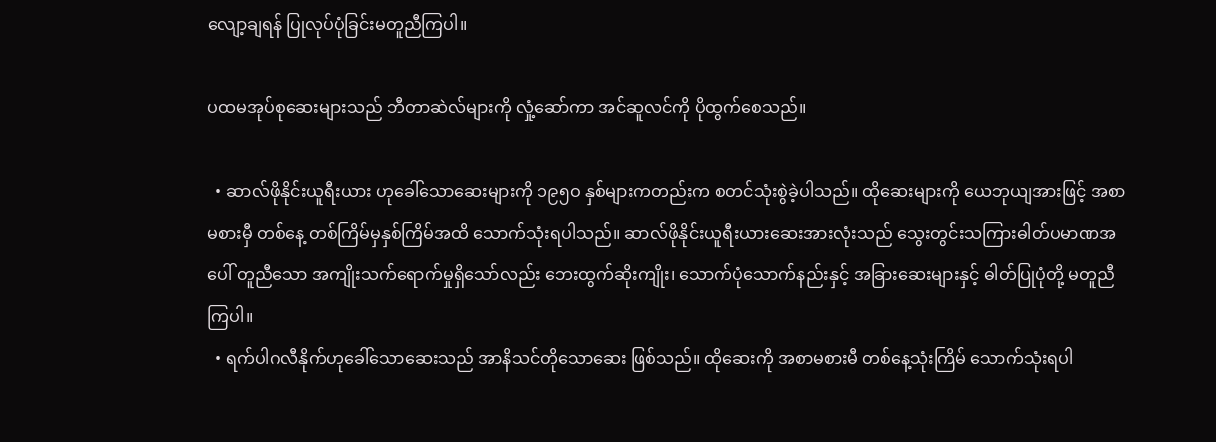လျော့ချရန် ပြုလုပ်ပုံခြင်းမတူညီကြပါ။

ပထမအုပ်စုဆေးများသည် ဘီတာဆဲလ်များကို လှုံ့ဆော်ကာ အင်ဆူလင်ကို ပိုထွက်စေသည်။

  • ဆာလ်ဖိုနိုင်းယူရီးယား ဟုခေါ်သောဆေးများကို ၁၉၅ဝ နှစ်များကတည်းက စတင်သုံးစွဲခဲ့ပါသည်။ ထိုဆေးများကို ယေဘုယျအားဖြင့် အစာမစားမှီ တစ်နေ့ တစ်ကြိမ်မှနှစ်ကြိမ်အထိ သောက်သုံးရပါသည်။ ဆာလ်ဖိုနိုင်းယူရီးယားဆေးအားလုံးသည် သွေးတွင်းသကြားဓါတ်ပမာဏအပေါ် တူညီသော အကျိုးသက်ရောက်မှုရှိသော်လည်း ဘေးထွက်ဆိုးကျိုး၊ သောက်ပုံသောက်နည်းနှင့် အခြားဆေးများနှင့် ဓါတ်ပြုပုံတို့ မတူညီကြပါ။
  • ရက်ပါဂလီနိုက်ဟုခေါ်သောဆေးသည် အာနိသင်တိုသောဆေး ဖြစ်သည်။ ထိုဆေးကို အစာမစားမီ တစ်နေ့သုံးကြိမ် သောက်သုံးရပါ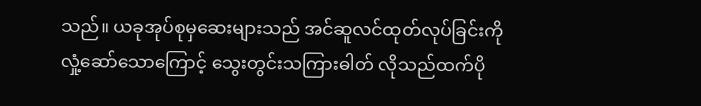သည်။ ယခုအုပ်စုမှဆေးများသည် အင်ဆူလင်ထုတ်လုပ်ခြင်းကို လှုံ့ဆော်သောကြောင့် သွေးတွင်းသကြားဓါတ် လိုသည်ထက်ပို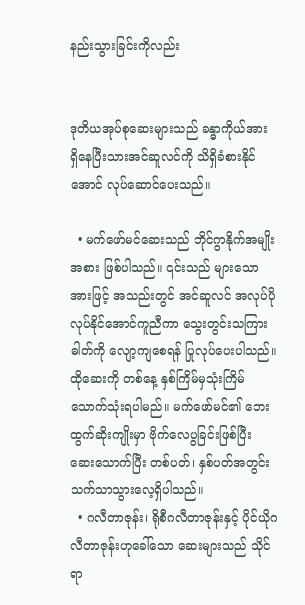နည်းသွားခြင်းကိုလည်း


ဒုတိယအုပ်စုဆေးများသည် ခန္ဓာကိုယ်အား ရှိနေပြီးသားအင်ဆူလင်ကို သိရှိခံစားနိုင်အောင် လုပ်ဆောင်ပေးသည်။

  • မက်ဖော်မင်ဆေးသည် ဘိုင်ဂွာနိုက်အမျိုးအစား ဖြစ်ပါသည်။ ၎င်းသည် များသောအားဖြင့် အသည်းတွင် အင်ဆူလင် အလုပ်ပိုလုပ်နိုင်အောင်ကူညီကာ သွေးတွင်းသကြားဓါတ်ကို လျော့ကျစေရန် ပြုလုပ်ပေးပါသည်။ ထိုဆေးကို တစ်နေ့ နှစ်ကြိမ်မှသုံးကြိမ် သောက်သုံးရပါမည်။ မက်ဖော်မင်၏ ဘေးထွက်ဆိုးကျိုးမှာ ဗိုက်လေပွခြင်းဖြစ်ပြီး ဆေးသောက်ပြီး တစ်ပတ်၊ နှစ်ပတ်အတွင်း သက်သာသွားလေ့ရှိပါသည်။
  • ဂလီတာဇုန်း၊ ရိုစီဂလီတာဇုန်းနှင့် ပိုင်ယိုဂလီတာဇုန်းဟုခေါ်သော ဆေးများသည် သိုင်ရာ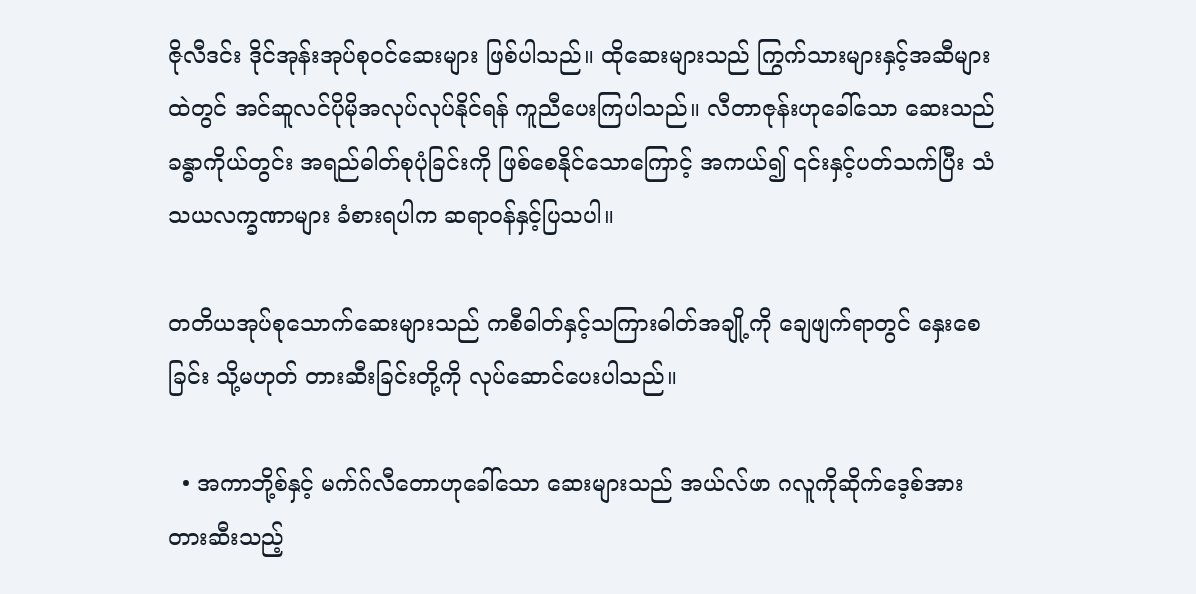ဇိုလီဒင်း ဒိုင်အုန်းအုပ်စုဝင်ဆေးများ ဖြစ်ပါသည်။ ထိုဆေးများသည် ကြွက်သားများနှင့်အဆီများထဲတွင် အင်ဆူလင်ပိုမိုအလုပ်လုပ်နိုင်ရန် ကူညီပေးကြပါသည်။ လီတာဇုန်းဟုခေါ်သော ဆေးသည် ခန္ဓာကိုယ်တွင်း အရည်ဓါတ်စုပုံခြင်းကို ဖြစ်စေနိုင်သောကြောင့် အကယ်၍ ၎င်းနှင့်ပတ်သက်ပြီး သံသယလက္ခဏာများ ခံစားရပါက ဆရာဝန်နှင့်ပြသပါ။

တတိယအုပ်စုသောက်ဆေးများသည် ကစီဓါတ်နှင့်သကြားဓါတ်အချို့ကို ချေဖျက်ရာတွင် နှေးစေခြင်း သို့မဟုတ် တားဆီးခြင်းတို့ကို လုပ်ဆောင်ပေးပါသည်။

  • အကာဘို့စ်နှင့် မက်ဂ်လီတောဟုခေါ်သော ဆေးများသည် အယ်လ်ဖာ ဂလူကိုဆိုက်ဒေ့စ်အား တားဆီးသည့်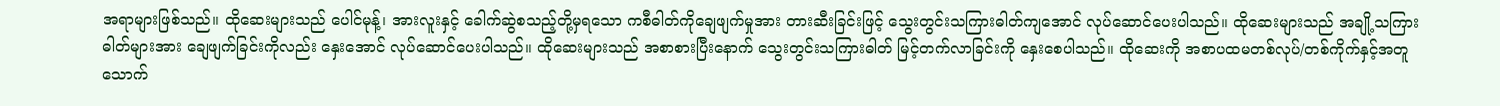အရာများဖြစ်သည်။ ထိုဆေးများသည် ပေါင်မုန့်၊ အားလူးနှင့် ခေါက်ဆွဲစသည့်တို့မှရသော ကစီဓါတ်ကိုချေဖျက်မှုအား တားဆီးခြင်းဖြင့် သွေးတွင်းသကြားဓါတ်ကျအောင် လုပ်ဆောင်ပေးပါသည်။ ထိုဆေးများသည် အချို့သကြားဓါတ်များအား ချေဖျက်ခြင်းကိုလည်း နှေးအောင် လုပ်ဆောင်ပေးပါသည်။ ထိုဆေးများသည် အစာစားပြီးနောက် သွေးတွင်းသကြားဓါတ် မြင့်တက်လာခြင်းကို နှေးစေပါသည်။ ထိုဆေးကို အစာပထမတစ်လုပ်/တစ်ကိုက်နှင့်အတူ သောက်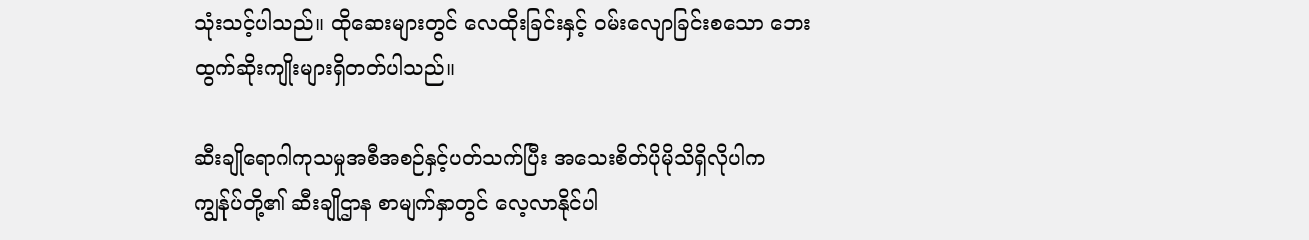သုံးသင့်ပါသည်။ ထိုဆေးများတွင် လေထိုးခြင်းနှင့် ဝမ်းလျောခြင်းစသော ဘေးထွက်ဆိုးကျိုးများရှိတတ်ပါသည်။

ဆီးချိုရောဂါကုသမှုအစီအစဉ်နှင့်ပတ်သက်ပြီး အသေးစိတ်ပိုမိုသိရှိလိုပါက ကျွန်ုပ်တို့၏ ဆီးချိုဌာန စာမျက်နှာတွင် လေ့လာနိုင်ပါ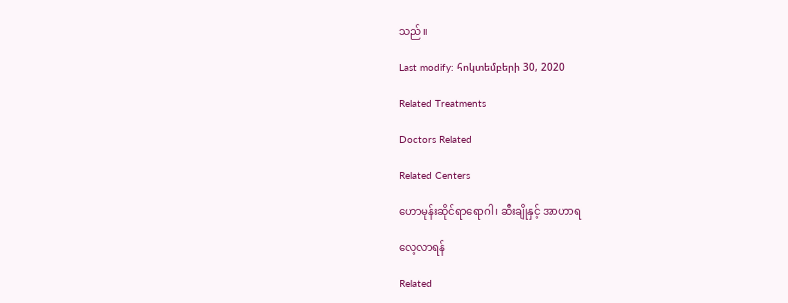သည်။

Last modify: հոկտեմբերի 30, 2020

Related Treatments

Doctors Related

Related Centers

ဟောမုန်း‌ဆိုင်ရာရောဂါ၊ ဆီးချိုနှင့် အာဟာရ

လေ့လာရန်

Related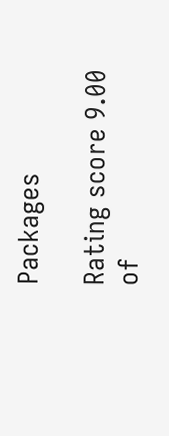Packages

Rating score 9.00 of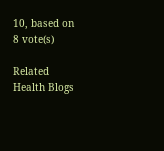10, based on 8 vote(s)

Related Health Blogs